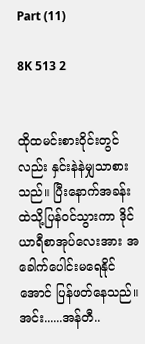Part (11)

8K 513 2


ထိုထမင်းစားဝိုင်းတွင်လည်း နှင်းနဲနဲမျှသာစားသည်။ ပြီးနောက်အခန်းထဲသို့ပြန်ဝင်သွားကာ ဒိုင်ယာရီစာအုပ်လေးအား အခေါက်ပေါင်းမရေနိုင်အောင် ပြန်ဖတ်နေသည်။ အင်း......အန်တီ..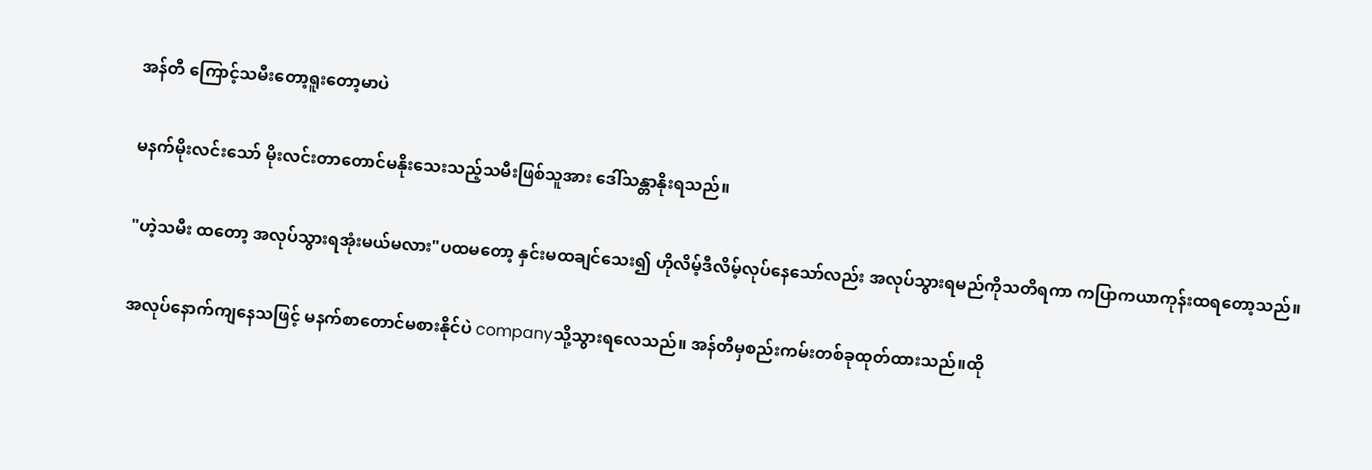အန်တီ ကြောင့်သမီးတော့ရူးတော့မာပဲ

မနက်မိုးလင်းသော် မိုးလင်းတာတောင်မနိုးသေးသည့်သမီးဖြစ်သူအား ဒေါ်သန္တာနိုးရသည်။

"ဟဲ့သမီး ထတော့ အလုပ်သွားရအုံးမယ်မလား"ပထမတော့ နှင်းမထချင်သေး၍ ဟိုလိမ့်ဒီလိမ့်လုပ်နေသော်လည်း အလုပ်သွားရမည်ကိုသတိရကာ ကပြာကယာကုန်းထရတော့သည်။

အလုပ်နောက်ကျနေသဖြင့် မနက်စာတောင်မစားနိုင်ပဲ companyသို့သွားရလေသည်။ အန်တီမှစည်းကမ်းတစ်ခုထုတ်ထားသည်။ထို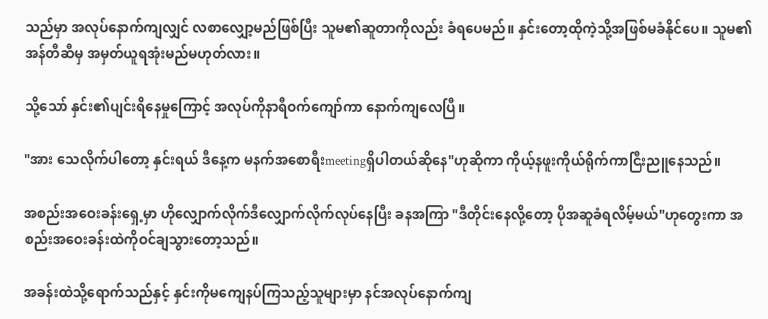သည်မှာ အလုပ်နောက်ကျလျှင် လစာလျှော့မည်ဖြစ်ပြီး သူမ၏ဆူတာကိုလည်း ခံရပေမည်။ နှင်းတော့ထိုကဲ့သို့အဖြစ်မခံနိုင်ပေ။ သူမ၏အန်တီဆီမှ အမှတ်ယူရအုံးမည်မဟုတ်လား။

သို့သော် နှင်း၏ပျင်းရိနေမှုကြောင့် အလုပ်ကိုနာရီဝက်ကျော်ကာ နောက်ကျလေပြီ။

"အား သေလိုက်ပါတော့ နှင်းရယ် ဒီနေ့က မနက်အစောရီးmeetingရှိပါတယ်ဆိုနေ"ဟုဆိုကာ ကိုယ့်နဖူးကိုယ်ရိုက်ကာငြီးညူနေသည်။

အစည်းအဝေးခန်းရှေ့မှာ ဟိုလျှောက်လိုက်ဒီလျှောက်လိုက်လုပ်နေပြီး ခနအကြာ "ဒီတိုင်းနေလို့တော့ ပိုအဆူခံရလိမ့်မယ်"ဟုတွေးကာ အစည်းအဝေးခန်းထဲကိုဝင်ချသွားတော့သည်။

အခန်းထဲသို့ရောက်သည်နှင့် နှင်းကိုမကျေနပ်ကြသည့်သူများမှာ နင်အလုပ်နောက်ကျ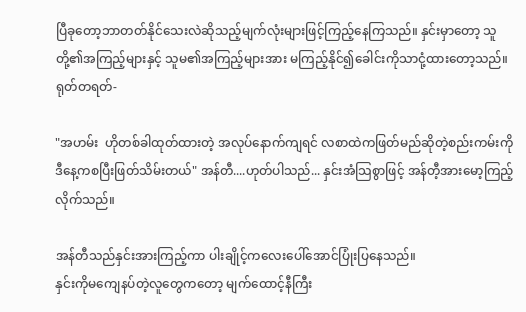ပြီခုတော့ဘာတတ်နိုင်သေးလဲဆိုသည့်မျက်လုံးများဖြင့်ကြည့်နေကြသည်။ နှင်းမှာတော့ သူတို့၏အကြည့်များနှင့် သူမ၏အကြည့်များအား မကြည့်နိုင်၍ခေါင်းကိုသာငုံ့ထားတော့သည်။ ရုတ်တရတ်-

"အဟမ်း  ဟိုတစ်ခါထုတ်ထားတဲ့ အလုပ်နောက်ကျရင် လစာထဲကဖြတ်မည်ဆိုတဲ့စည်းကမ်းကိုဒီနေ့ကစပြီးဖြတ်သိမ်းတယ်" အန်တီ....ဟုတ်ပါသည်... နှင်းအံသြစွာဖြင့် အန်တီ့အားမော့ကြည့်လိုက်သည်။

အန်တီသည်နှင်းအားကြည့်ကာ ပါးချိုင့်ကလေးပေါ်အောင်ပြုံးပြနေသည်။
နှင်းကိုမကျေနပ်တဲ့လူတွေကတော့ မျက်ထောင့်နီကြီး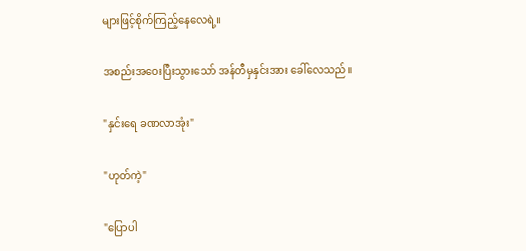များဖြင့်စိုက်ကြည့်နေလေရဲ့။

အစည်းအဝေးပြီးသွားသော် အန်တီမှနှင်းအား ခေါ်လေသည်။

"နှင်းရေ ခဏလာအုံး"

"ဟုတ်ကဲ့"

"ပြောပါ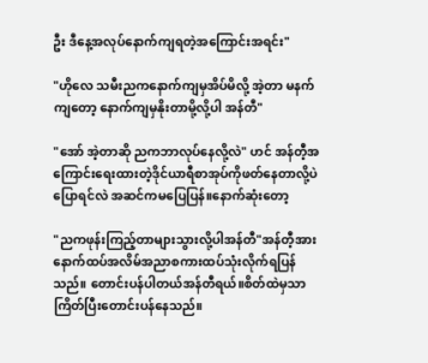ဦး ဒီနေ့အလုပ်နောက်ကျရတဲ့အကြောင်းအရင်း"

"ဟိုလေ သမီးညကနောက်ကျမှအိပ်မိလို့ အဲ့တာ မနက်ကျတော့ နောက်ကျမှနိုးတာမို့လို့ပါ အန်တီ"

"အော် အဲ့တာဆို ညကဘာလုပ်နေလို့လဲ" ဟင် အန်တီ့အကြောင်းရေးထားတဲ့ဒိုင်ယာရီစာအုပ်ကိုဖတ်နေတာလို့ပဲပြောရင်လဲ အဆင်ကမပြေပြန်။နောက်ဆုံးတော့

"ညကဖုန်းကြည့်တာများသွားလို့ပါအန်တီ"အန်တီ့အား နောက်ထပ်အလိမ်အညာစကားထပ်သုံးလိုက်ရပြန်သည်။ တောင်းပန်ပါတယ်အန်တီရယ်။စိတ်ထဲမှသာကြိတ်ပြီးတောင်းပန်နေသည်။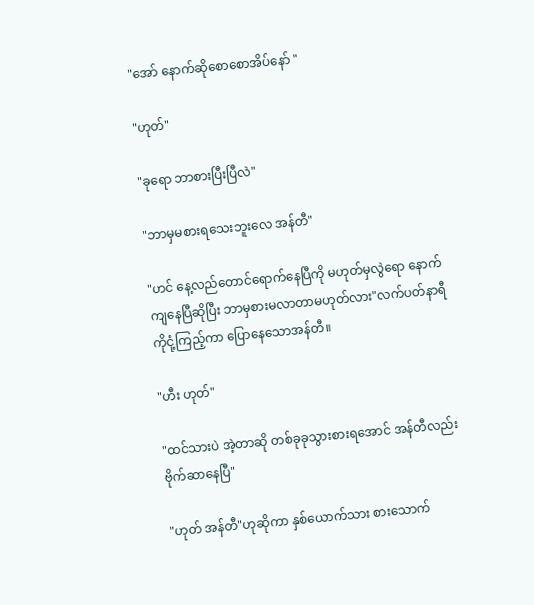"အော် နောက်ဆိုစောစောအိပ်နော် "

"ဟုတ်"

"ခုရော ဘာစားပြီးပြီလဲ"

"ဘာမှမစားရသေးဘူးလေ အန်တီ"

"ဟင် နေ့လည်တောင်ရောက်နေပြီကို မဟုတ်မှလွဲရော နောက်ကျနေပြီဆိုပြီး ဘာမှစားမလာတာမဟုတ်လား"လက်ပတ်နာရီကိုငုံ့ကြည့်ကာ ပြောနေသောအန်တီ။

"ဟီး ဟုတ်"

"ထင်သားပဲ အဲ့တာဆို တစ်ခုခုသွားစားရအောင် အန်တီလည်း ဗိုက်ဆာနေပြီ"

"ဟုတ် အန်တီ"ဟုဆိုကာ နှစ်ယောက်သား စားသောက်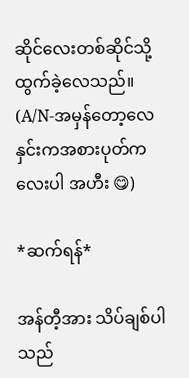ဆိုင်လေးတစ်ဆိုင်သို့ထွက်ခဲ့လေသည်။ (A/N-အမှန်တော့လေ နှင်းကအစားပုတ်ကလေးပါ အဟီး 😋)

*ဆက်ရန်*

အန်တီ့အား သိပ်ချစ်ပါသည်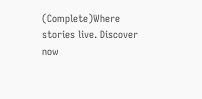(Complete)Where stories live. Discover now